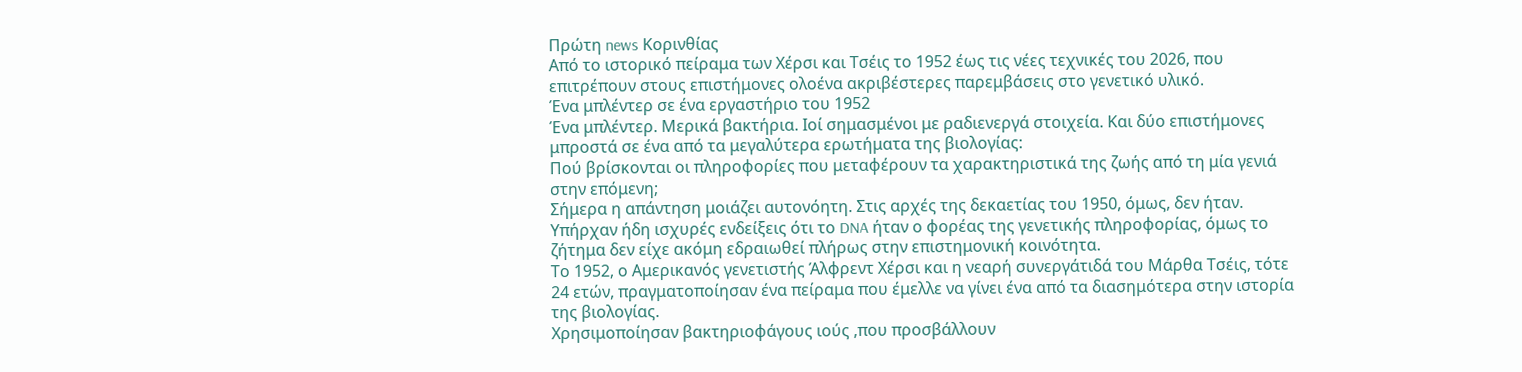Πρώτη news Κορινθίας
Από το ιστορικό πείραμα των Χέρσι και Τσέις το 1952 έως τις νέες τεχνικές του 2026, που επιτρέπουν στους επιστήμονες ολοένα ακριβέστερες παρεμβάσεις στο γενετικό υλικό.
Ένα μπλέντερ σε ένα εργαστήριο του 1952
Ένα μπλέντερ. Μερικά βακτήρια. Ιοί σημασμένοι με ραδιενεργά στοιχεία. Και δύο επιστήμονες μπροστά σε ένα από τα μεγαλύτερα ερωτήματα της βιολογίας:
Πού βρίσκονται οι πληροφορίες που μεταφέρουν τα χαρακτηριστικά της ζωής από τη μία γενιά στην επόμενη;
Σήμερα η απάντηση μοιάζει αυτονόητη. Στις αρχές της δεκαετίας του 1950, όμως, δεν ήταν. Υπήρχαν ήδη ισχυρές ενδείξεις ότι το DNA ήταν ο φορέας της γενετικής πληροφορίας, όμως το ζήτημα δεν είχε ακόμη εδραιωθεί πλήρως στην επιστημονική κοινότητα.
Το 1952, ο Αμερικανός γενετιστής Άλφρεντ Χέρσι και η νεαρή συνεργάτιδά του Μάρθα Τσέις, τότε 24 ετών, πραγματοποίησαν ένα πείραμα που έμελλε να γίνει ένα από τα διασημότερα στην ιστορία της βιολογίας.
Χρησιμοποίησαν βακτηριοφάγους ιούς ,που προσβάλλουν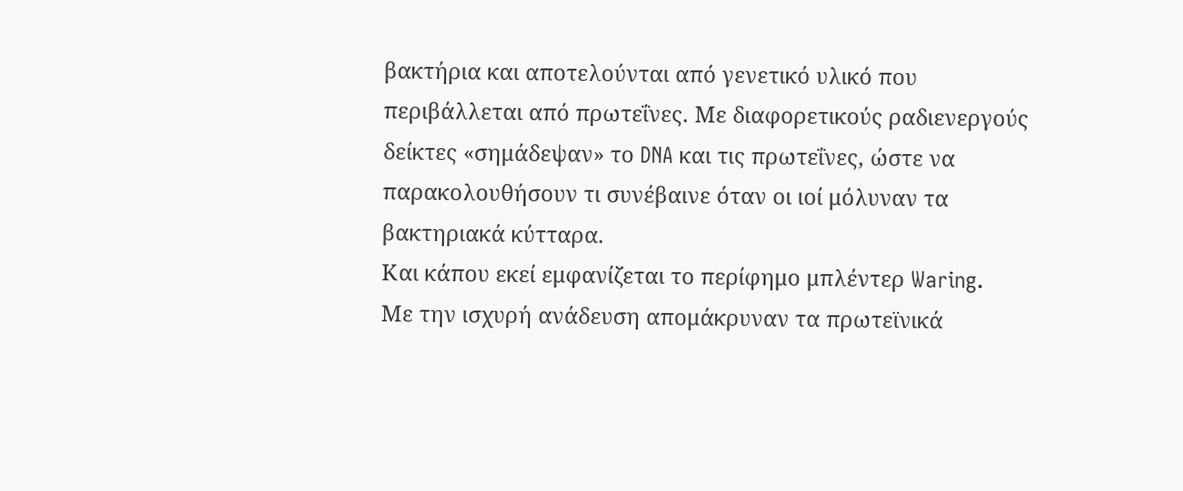βακτήρια και αποτελούνται από γενετικό υλικό που περιβάλλεται από πρωτεΐνες. Με διαφορετικούς ραδιενεργούς δείκτες «σημάδεψαν» το DNA και τις πρωτεΐνες, ώστε να παρακολουθήσουν τι συνέβαινε όταν οι ιοί μόλυναν τα βακτηριακά κύτταρα.
Και κάπου εκεί εμφανίζεται το περίφημο μπλέντερ Waring.
Με την ισχυρή ανάδευση απομάκρυναν τα πρωτεϊνικά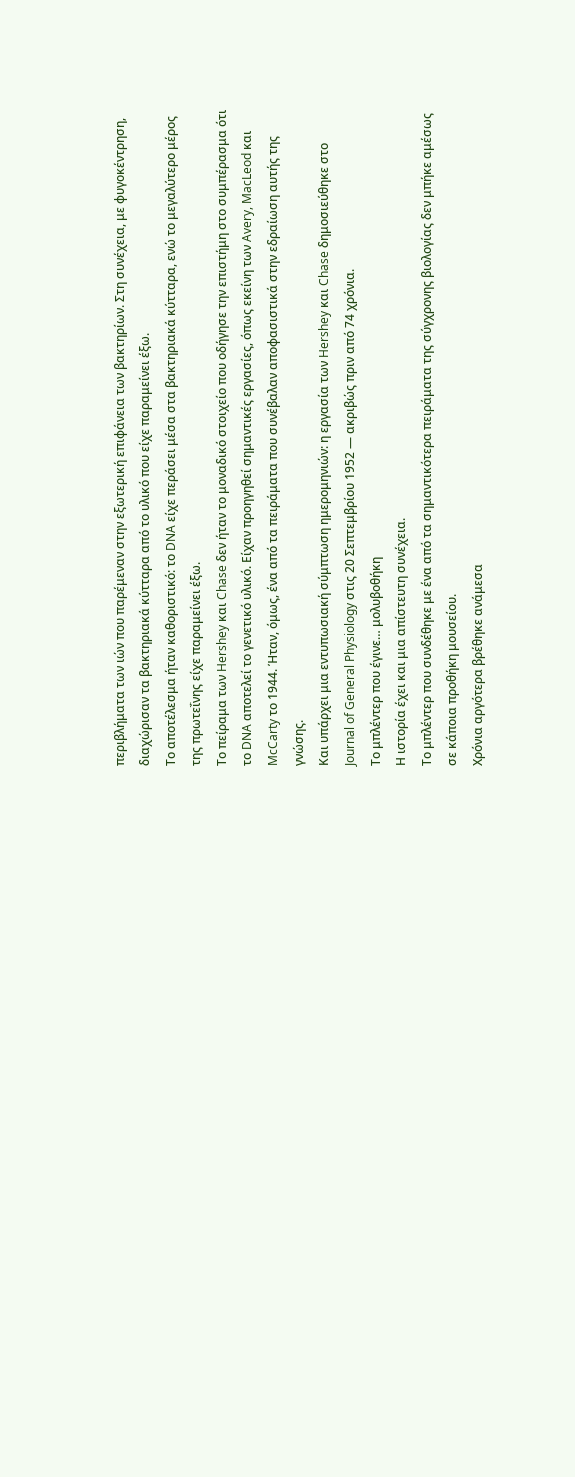περιβλήματα των ιών που παρέμεναν στην εξωτερική επιφάνεια των βακτηρίων. Στη συνέχεια, με φυγοκέντρηση, διαχώρισαν τα βακτηριακά κύτταρα από το υλικό που είχε παραμείνει έξω.
Το αποτέλεσμα ήταν καθοριστικό: το DNA είχε περάσει μέσα στα βακτηριακά κύτταρα, ενώ το μεγαλύτερο μέρος της πρωτεΐνης είχε παραμείνει έξω.
Το πείραμα των Hershey και Chase δεν ήταν το μοναδικό στοιχείο που οδήγησε την επιστήμη στο συμπέρασμα ότι το DNA αποτελεί το γενετικό υλικό. Είχαν προηγηθεί σημαντικές εργασίες, όπως εκείνη των Avery, MacLeod και McCarty το 1944. Ήταν, όμως, ένα από τα πειράματα που συνέβαλαν αποφασιστικά στην εδραίωση αυτής της γνώσης.
Και υπάρχει μια εντυπωσιακή σύμπτωση ημερομηνιών: η εργασία των Hershey και Chase δημοσιεύθηκε στο Journal of General Physiology στις 20 Σεπτεμβρίου 1952 — ακριβώς πριν από 74 χρόνια.
Το μπλέντερ που έγινε… μολυβοθήκη
Η ιστορία έχει και μια απίστευτη συνέχεια.
Το μπλέντερ που συνδέθηκε με ένα από τα σημαντικότερα πειράματα της σύγχρονης βιολογίας δεν μπήκε αμέσως σε κάποια προθήκη μουσείου.
Χρόνια αργότερα βρέθηκε ανάμεσα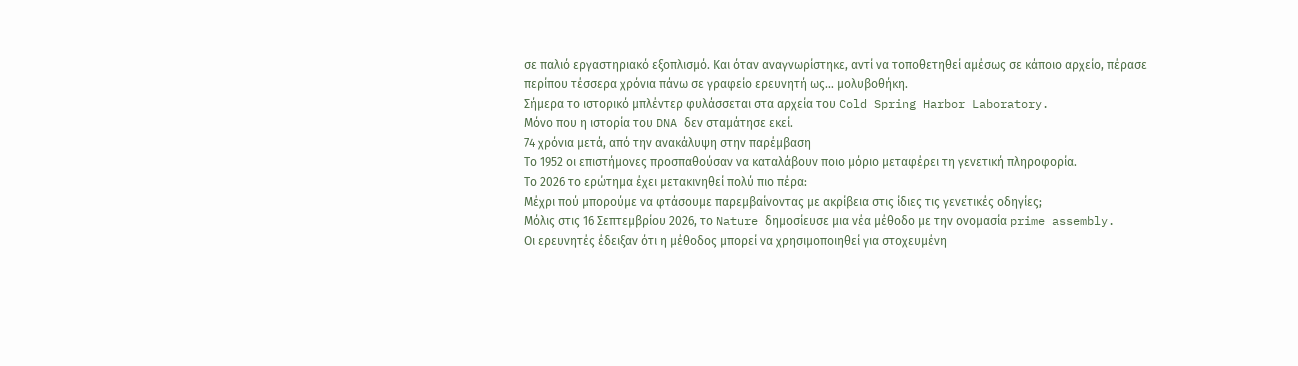σε παλιό εργαστηριακό εξοπλισμό. Και όταν αναγνωρίστηκε, αντί να τοποθετηθεί αμέσως σε κάποιο αρχείο, πέρασε περίπου τέσσερα χρόνια πάνω σε γραφείο ερευνητή ως… μολυβοθήκη.
Σήμερα το ιστορικό μπλέντερ φυλάσσεται στα αρχεία του Cold Spring Harbor Laboratory.
Μόνο που η ιστορία του DNA δεν σταμάτησε εκεί.
74 χρόνια μετά, από την ανακάλυψη στην παρέμβαση
Το 1952 οι επιστήμονες προσπαθούσαν να καταλάβουν ποιο μόριο μεταφέρει τη γενετική πληροφορία.
Το 2026 το ερώτημα έχει μετακινηθεί πολύ πιο πέρα:
Μέχρι πού μπορούμε να φτάσουμε παρεμβαίνοντας με ακρίβεια στις ίδιες τις γενετικές οδηγίες;
Μόλις στις 16 Σεπτεμβρίου 2026, το Nature δημοσίευσε μια νέα μέθοδο με την ονομασία prime assembly.
Οι ερευνητές έδειξαν ότι η μέθοδος μπορεί να χρησιμοποιηθεί για στοχευμένη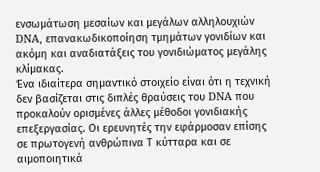ενσωμάτωση μεσαίων και μεγάλων αλληλουχιών DNA, επανακωδικοποίηση τμημάτων γονιδίων και ακόμη και αναδιατάξεις του γονιδιώματος μεγάλης κλίμακας.
Ένα ιδιαίτερα σημαντικό στοιχείο είναι ότι η τεχνική δεν βασίζεται στις διπλές θραύσεις του DNA που προκαλούν ορισμένες άλλες μέθοδοι γονιδιακής επεξεργασίας. Οι ερευνητές την εφάρμοσαν επίσης σε πρωτογενή ανθρώπινα Τ κύτταρα και σε αιμοποιητικά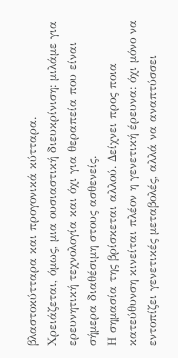βλαστοκύτταρα και προγονικά κύτταρα.
Χρειάζεται, όμως, μια ουσιαστική διευκρίνιση: μιλάμε για ερευνητική τεχνολογία και όχι για θεραπεία που είναι σήμερα διαθέσιμη στους ασθενείς.
Η σημασία της βρίσκεται αλλού. Δείχνει προς ποια κατεύθυνση κινείται πλέον η γενετική έρευνα: όχι μόνο να εντοπίζει γενετικές μεταβολές, αλλά να αναπτύσσει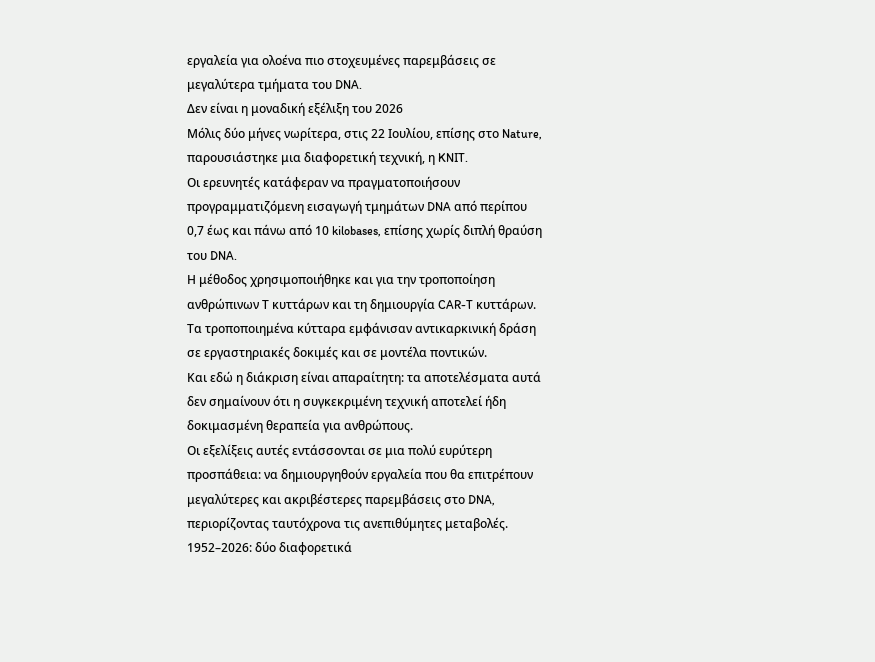εργαλεία για ολοένα πιο στοχευμένες παρεμβάσεις σε μεγαλύτερα τμήματα του DNA.
Δεν είναι η μοναδική εξέλιξη του 2026
Μόλις δύο μήνες νωρίτερα, στις 22 Ιουλίου, επίσης στο Nature, παρουσιάστηκε μια διαφορετική τεχνική, η KNIT.
Οι ερευνητές κατάφεραν να πραγματοποιήσουν προγραμματιζόμενη εισαγωγή τμημάτων DNA από περίπου 0,7 έως και πάνω από 10 kilobases, επίσης χωρίς διπλή θραύση του DNA.
Η μέθοδος χρησιμοποιήθηκε και για την τροποποίηση ανθρώπινων Τ κυττάρων και τη δημιουργία CAR-T κυττάρων. Τα τροποποιημένα κύτταρα εμφάνισαν αντικαρκινική δράση σε εργαστηριακές δοκιμές και σε μοντέλα ποντικών.
Και εδώ η διάκριση είναι απαραίτητη: τα αποτελέσματα αυτά δεν σημαίνουν ότι η συγκεκριμένη τεχνική αποτελεί ήδη δοκιμασμένη θεραπεία για ανθρώπους.
Οι εξελίξεις αυτές εντάσσονται σε μια πολύ ευρύτερη προσπάθεια: να δημιουργηθούν εργαλεία που θα επιτρέπουν μεγαλύτερες και ακριβέστερες παρεμβάσεις στο DNA, περιορίζοντας ταυτόχρονα τις ανεπιθύμητες μεταβολές.
1952–2026: δύο διαφορετικά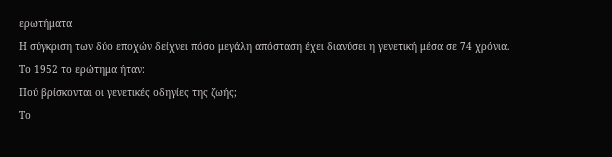ερωτήματα
Η σύγκριση των δύο εποχών δείχνει πόσο μεγάλη απόσταση έχει διανύσει η γενετική μέσα σε 74 χρόνια.
Το 1952 το ερώτημα ήταν:
Πού βρίσκονται οι γενετικές οδηγίες της ζωής;
Το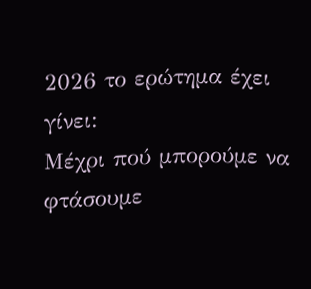2026 το ερώτημα έχει γίνει:
Μέχρι πού μπορούμε να φτάσουμε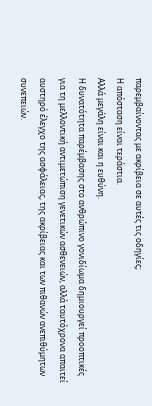παρεμβαίνοντας με ακρίβεια σε αυτές τις οδηγίες;
Η απόσταση είναι τεράστια.
Αλλά μεγάλη είναι και η ευθύνη.
Η δυνατότητα παρέμβασης στο ανθρώπινο γονιδίωμα δημιουργεί προοπτικές για τη μελλοντική αντιμετώπιση γενετικών ασθενειών, αλλά ταυτόχρονα απαιτεί αυστηρό έλεγχο της ασφάλειας, της ακρίβειας και των πιθανών ανεπιθύμητων συνεπειών.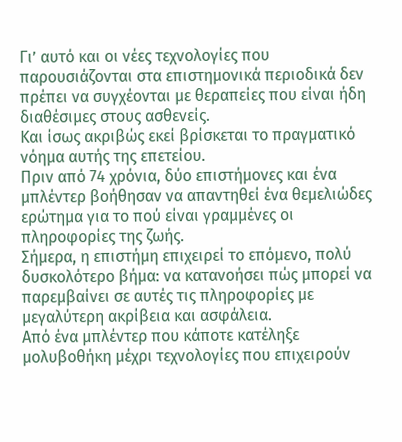Γι’ αυτό και οι νέες τεχνολογίες που παρουσιάζονται στα επιστημονικά περιοδικά δεν πρέπει να συγχέονται με θεραπείες που είναι ήδη διαθέσιμες στους ασθενείς.
Και ίσως ακριβώς εκεί βρίσκεται το πραγματικό νόημα αυτής της επετείου.
Πριν από 74 χρόνια, δύο επιστήμονες και ένα μπλέντερ βοήθησαν να απαντηθεί ένα θεμελιώδες ερώτημα για το πού είναι γραμμένες οι πληροφορίες της ζωής.
Σήμερα, η επιστήμη επιχειρεί το επόμενο, πολύ δυσκολότερο βήμα: να κατανοήσει πώς μπορεί να παρεμβαίνει σε αυτές τις πληροφορίες με μεγαλύτερη ακρίβεια και ασφάλεια.
Από ένα μπλέντερ που κάποτε κατέληξε μολυβοθήκη μέχρι τεχνολογίες που επιχειρούν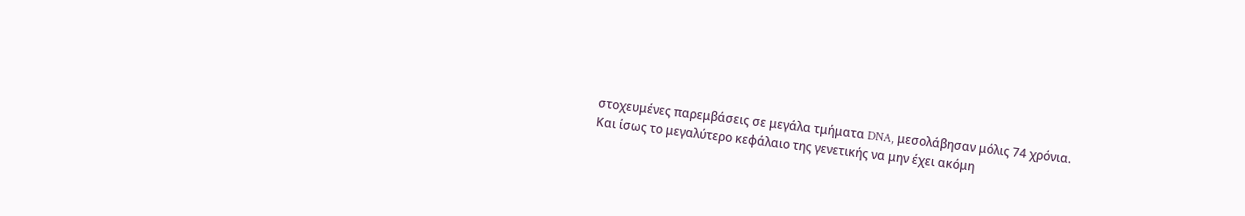στοχευμένες παρεμβάσεις σε μεγάλα τμήματα DNA, μεσολάβησαν μόλις 74 χρόνια.
Και ίσως το μεγαλύτερο κεφάλαιο της γενετικής να μην έχει ακόμη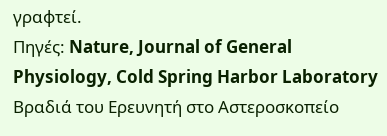γραφτεί.
Πηγές: Nature, Journal of General Physiology, Cold Spring Harbor Laboratory
Βραδιά του Ερευνητή στο Αστεροσκοπείο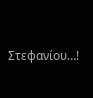Στεφανίου…!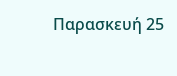Παρασκευή 25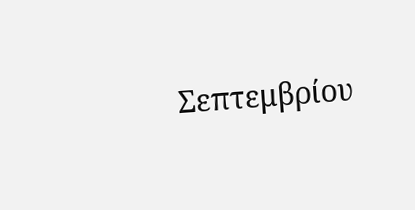Σεπτεμβρίου